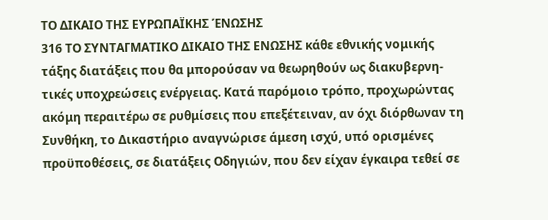ΤΟ ΔΙΚΑΙΟ ΤΗΣ ΕΥΡΩΠΑΪΚΗΣ ΈΝΩΣΗΣ
316 ΤΟ ΣΥΝΤΑΓΜΑΤΙΚΟ ΔΙΚΑΙΟ ΤΗΣ ΕΝΩΣΗΣ κάθε εθνικής νομικής τάξης διατάξεις που θα μπορούσαν να θεωρηθούν ως διακυβερνη- τικές υποχρεώσεις ενέργειας. Κατά παρόμοιο τρόπο, προχωρώντας ακόμη περαιτέρω σε ρυθμίσεις που επεξέτειναν, αν όχι διόρθωναν τη Συνθήκη, το Δικαστήριο αναγνώρισε άμεση ισχύ, υπό ορισμένες προϋποθέσεις, σε διατάξεις Οδηγιών, που δεν είχαν έγκαιρα τεθεί σε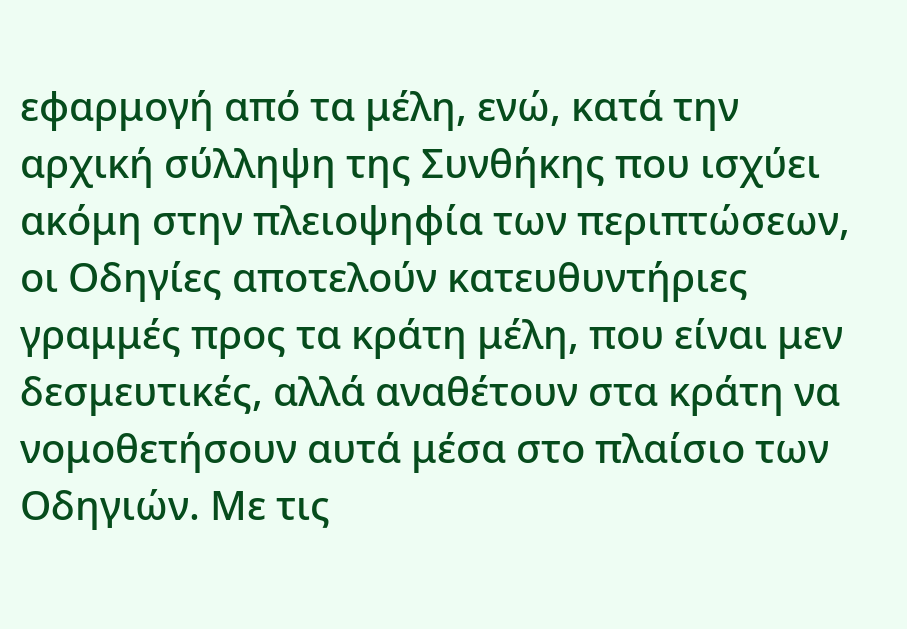εφαρμογή από τα μέλη, ενώ, κατά την αρχική σύλληψη της Συνθήκης που ισχύει ακόμη στην πλειοψηφία των περιπτώσεων, οι Οδηγίες αποτελούν κατευθυντήριες γραμμές προς τα κράτη μέλη, που είναι μεν δεσμευτικές, αλλά αναθέτουν στα κράτη να νομοθετήσουν αυτά μέσα στο πλαίσιο των Οδηγιών. Με τις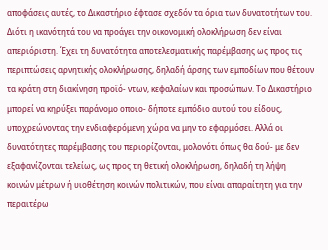αποφάσεις αυτές, το Δικαστήριο έφτασε σχεδόν τα όρια των δυνατοτήτων του. Διότι η ικανότητά του να προάγει την οικονομική ολοκλήρωση δεν είναι απεριόριστη. Έχει τη δυνατότητα αποτελεσματικής παρέμβασης ως προς τις περιπτώσεις αρνητικής ολοκλήρωσης, δηλαδή άρσης των εμποδίων που θέτουν τα κράτη στη διακίνηση προϊό- ντων, κεφαλαίων και προσώπων. Το Δικαστήριο μπορεί να κηρύξει παράνομο οποιο- δήποτε εμπόδιο αυτού του είδους, υποχρεώνοντας την ενδιαφερόμενη χώρα να μην το εφαρμόσει. Αλλά οι δυνατότητες παρέμβασης του περιορίζονται, μολονότι όπως θα δού- με δεν εξαφανίζονται τελείως, ως προς τη θετική ολοκλήρωση, δηλαδή τη λήψη κοινών μέτρων ή υιοθέτηση κοινών πολιτικών, που είναι απαραίτητη για την περαιτέρω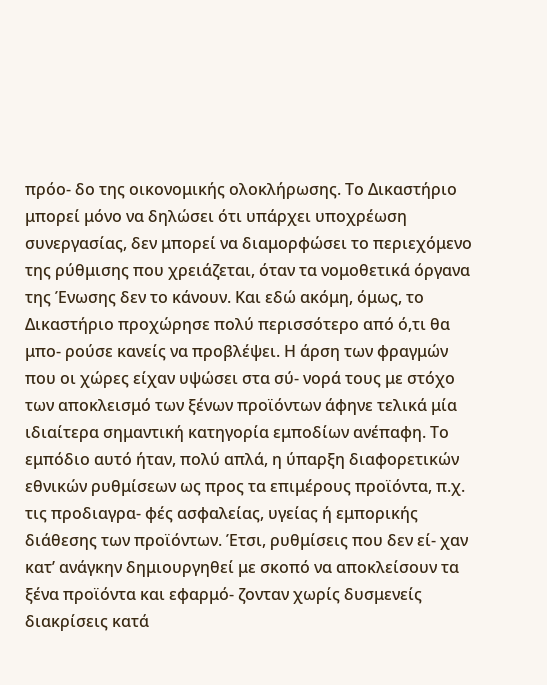πρόο- δο της οικονομικής ολοκλήρωσης. Το Δικαστήριο μπορεί μόνο να δηλώσει ότι υπάρχει υποχρέωση συνεργασίας, δεν μπορεί να διαμορφώσει το περιεχόμενο της ρύθμισης που χρειάζεται, όταν τα νομοθετικά όργανα της Ένωσης δεν το κάνουν. Και εδώ ακόμη, όμως, το Δικαστήριο προχώρησε πολύ περισσότερο από ό,τι θα μπο- ρούσε κανείς να προβλέψει. Η άρση των φραγμών που οι χώρες είχαν υψώσει στα σύ- νορά τους με στόχο των αποκλεισμό των ξένων προϊόντων άφηνε τελικά μία ιδιαίτερα σημαντική κατηγορία εμποδίων ανέπαφη. Το εμπόδιο αυτό ήταν, πολύ απλά, η ύπαρξη διαφορετικών εθνικών ρυθμίσεων ως προς τα επιμέρους προϊόντα, π.χ. τις προδιαγρα- φές ασφαλείας, υγείας ή εμπορικής διάθεσης των προϊόντων. Έτσι, ρυθμίσεις που δεν εί- χαν κατ’ ανάγκην δημιουργηθεί με σκοπό να αποκλείσουν τα ξένα προϊόντα και εφαρμό- ζονταν χωρίς δυσμενείς διακρίσεις κατά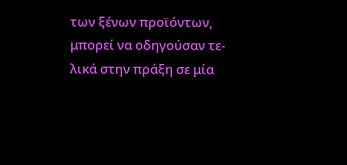των ξένων προϊόντων, μπορεί να οδηγούσαν τε- λικά στην πράξη σε μία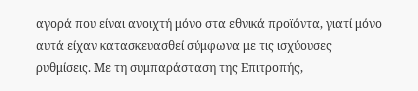αγορά που είναι ανοιχτή μόνο στα εθνικά προϊόντα, γιατί μόνο αυτά είχαν κατασκευασθεί σύμφωνα με τις ισχύουσες ρυθμίσεις. Με τη συμπαράσταση της Επιτροπής,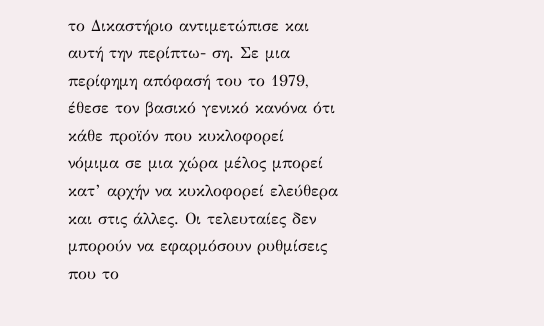το Δικαστήριο αντιμετώπισε και αυτή την περίπτω- ση. Σε μια περίφημη απόφασή του το 1979, έθεσε τον βασικό γενικό κανόνα ότι κάθε προϊόν που κυκλοφορεί νόμιμα σε μια χώρα μέλος μπορεί κατ’ αρχήν να κυκλοφορεί ελεύθερα και στις άλλες. Οι τελευταίες δεν μπορούν να εφαρμόσουν ρυθμίσεις που το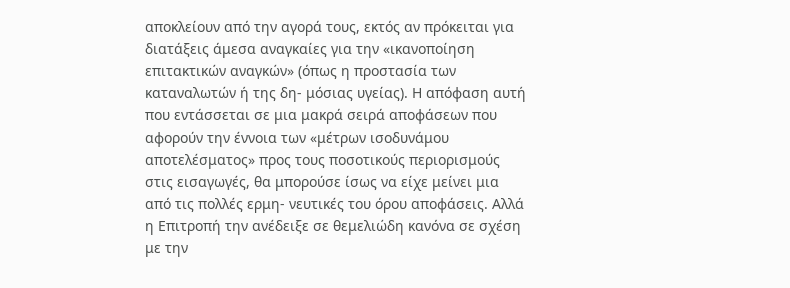αποκλείουν από την αγορά τους, εκτός αν πρόκειται για διατάξεις άμεσα αναγκαίες για την «ικανοποίηση επιτακτικών αναγκών» (όπως η προστασία των καταναλωτών ή της δη- μόσιας υγείας). Η απόφαση αυτή που εντάσσεται σε μια μακρά σειρά αποφάσεων που αφορούν την έννοια των «μέτρων ισοδυνάμου αποτελέσματος» προς τους ποσοτικούς περιορισμούς στις εισαγωγές, θα μπορούσε ίσως να είχε μείνει μια από τις πολλές ερμη- νευτικές του όρου αποφάσεις. Αλλά η Επιτροπή την ανέδειξε σε θεμελιώδη κανόνα σε σχέση με την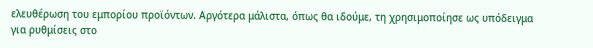ελευθέρωση του εμπορίου προϊόντων. Αργότερα μάλιστα, όπως θα ιδούμε, τη χρησιμοποίησε ως υπόδειγμα για ρυθμίσεις στο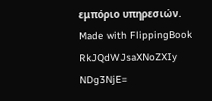εμπόριο υπηρεσιών.
Made with FlippingBook
RkJQdWJsaXNoZXIy NDg3NjE=